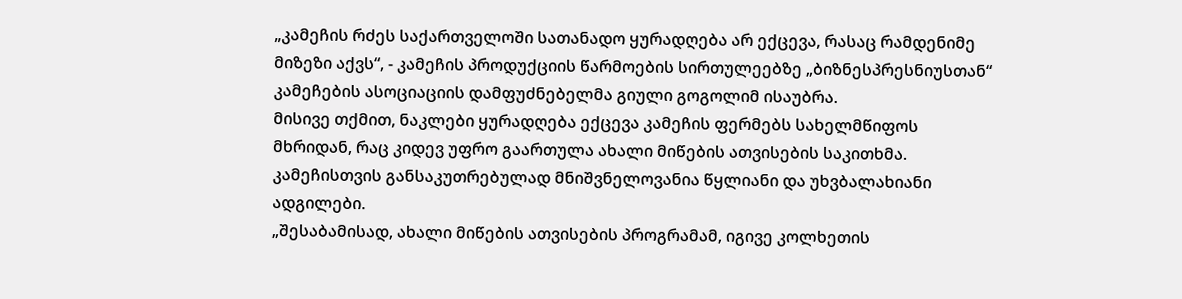„კამეჩის რძეს საქართველოში სათანადო ყურადღება არ ექცევა, რასაც რამდენიმე მიზეზი აქვს“, - კამეჩის პროდუქციის წარმოების სირთულეებზე „ბიზნესპრესნიუსთან“ კამეჩების ასოციაციის დამფუძნებელმა გიული გოგოლიმ ისაუბრა.
მისივე თქმით, ნაკლები ყურადღება ექცევა კამეჩის ფერმებს სახელმწიფოს მხრიდან, რაც კიდევ უფრო გაართულა ახალი მიწების ათვისების საკითხმა. კამეჩისთვის განსაკუთრებულად მნიშვნელოვანია წყლიანი და უხვბალახიანი ადგილები.
„შესაბამისად, ახალი მიწების ათვისების პროგრამამ, იგივე კოლხეთის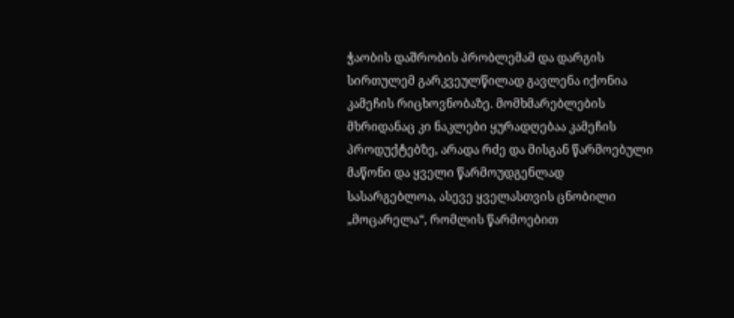ჭაობის დაშრობის პრობლემამ და დარგის სირთულემ გარკვეულწილად გავლენა იქონია კამეჩის რიცხოვნობაზე. მომხმარებლების მხრიდანაც კი ნაკლები ყურადღებაა კამეჩის პროდუქტებზე, არადა რძე და მისგან წარმოებული მაწონი და ყველი წარმოუდგენლად სასარგებლოა, ასევე ყველასთვის ცნობილი „მოცარელა“, რომლის წარმოებით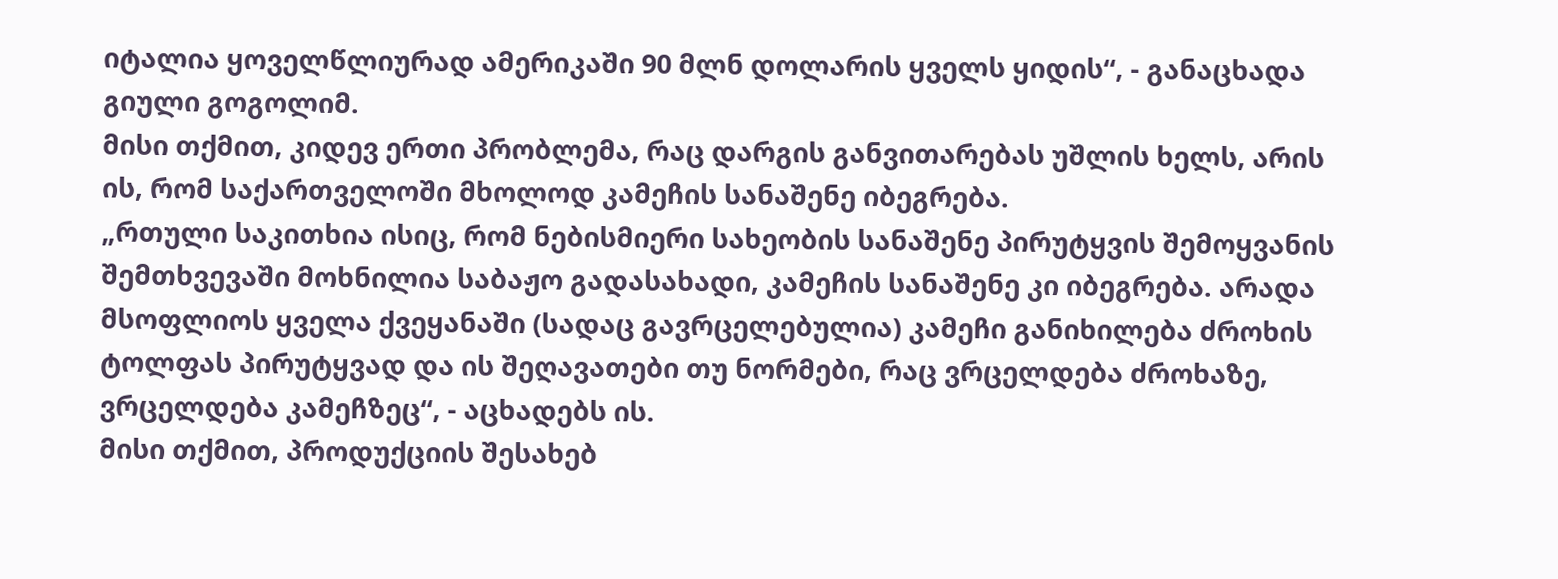იტალია ყოველწლიურად ამერიკაში 90 მლნ დოლარის ყველს ყიდის“, - განაცხადა გიული გოგოლიმ.
მისი თქმით, კიდევ ერთი პრობლემა, რაც დარგის განვითარებას უშლის ხელს, არის ის, რომ საქართველოში მხოლოდ კამეჩის სანაშენე იბეგრება.
„რთული საკითხია ისიც, რომ ნებისმიერი სახეობის სანაშენე პირუტყვის შემოყვანის შემთხვევაში მოხნილია საბაჟო გადასახადი, კამეჩის სანაშენე კი იბეგრება. არადა მსოფლიოს ყველა ქვეყანაში (სადაც გავრცელებულია) კამეჩი განიხილება ძროხის ტოლფას პირუტყვად და ის შეღავათები თუ ნორმები, რაც ვრცელდება ძროხაზე, ვრცელდება კამეჩზეც“, - აცხადებს ის.
მისი თქმით, პროდუქციის შესახებ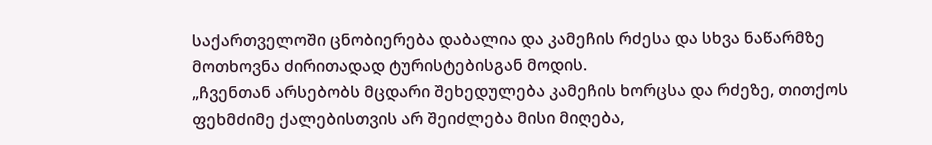საქართველოში ცნობიერება დაბალია და კამეჩის რძესა და სხვა ნაწარმზე მოთხოვნა ძირითადად ტურისტებისგან მოდის.
„ჩვენთან არსებობს მცდარი შეხედულება კამეჩის ხორცსა და რძეზე, თითქოს ფეხმძიმე ქალებისთვის არ შეიძლება მისი მიღება,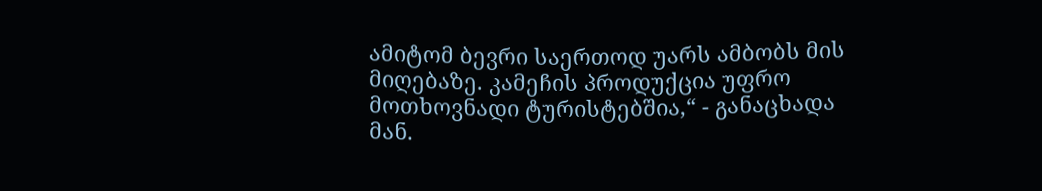ამიტომ ბევრი საერთოდ უარს ამბობს მის მიღებაზე. კამეჩის პროდუქცია უფრო მოთხოვნადი ტურისტებშია,“ - განაცხადა მან.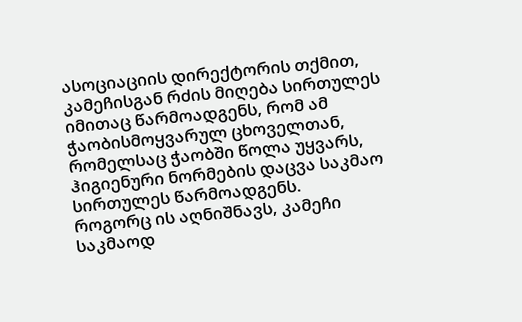ასოციაციის დირექტორის თქმით, კამეჩისგან რძის მიღება სირთულეს იმითაც წარმოადგენს, რომ ამ ჭაობისმოყვარულ ცხოველთან, რომელსაც ჭაობში წოლა უყვარს, ჰიგიენური ნორმების დაცვა საკმაო სირთულეს წარმოადგენს.
როგორც ის აღნიშნავს, კამეჩი საკმაოდ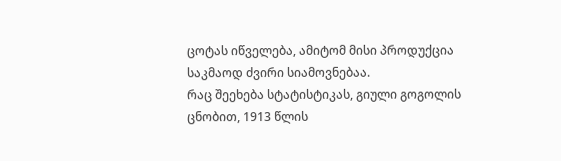ცოტას იწველება, ამიტომ მისი პროდუქცია საკმაოდ ძვირი სიამოვნებაა.
რაც შეეხება სტატისტიკას, გიული გოგოლის ცნობით, 1913 წლის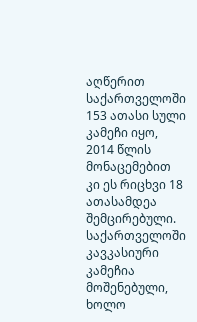აღწერით საქართველოში 153 ათასი სული კამეჩი იყო, 2014 წლის მონაცემებით კი ეს რიცხვი 18 ათასამდეა შემცირებული. საქართველოში კავკასიური კამეჩია მოშენებული, ხოლო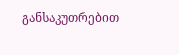განსაკუთრებით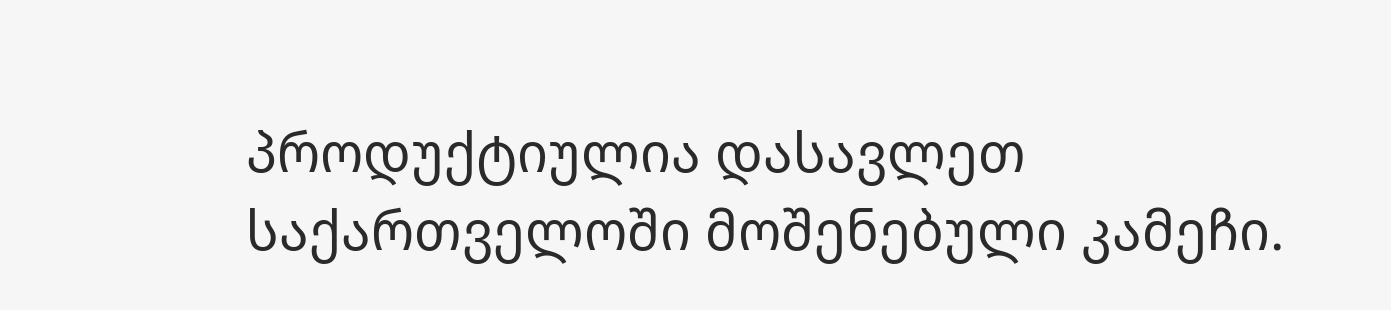პროდუქტიულია დასავლეთ საქართველოში მოშენებული კამეჩი.